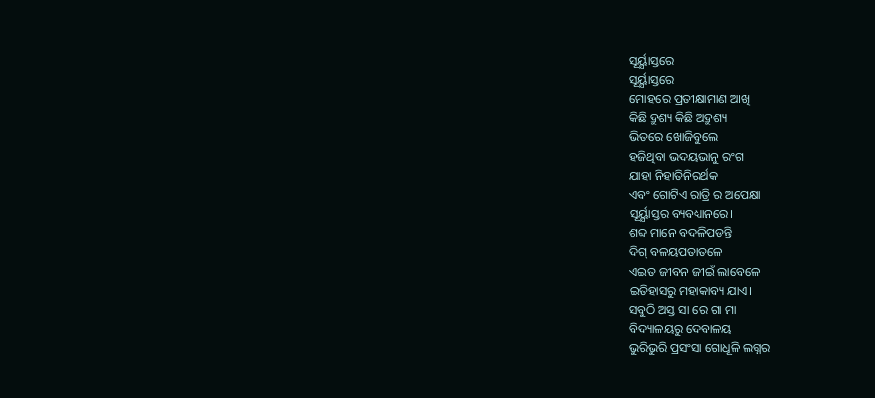ସୂର୍ୟ୍ଯାସ୍ତରେ
ସୂର୍ୟ୍ଯାସ୍ତରେ
ମୋହରେ ପ୍ରତୀକ୍ଷାମାଣ ଆଖି
କିଛି ଦ୍ରୁଶ୍ୟ କିଛି ଅଦ୍ରୁଶ୍ୟ
ଭିତରେ ଖୋଜିବୁଲେ
ହଜିଥିବା ଭଦୟଭାନୁ ରଂଗ
ଯାହା ନିହାତିନିରର୍ଥକ
ଏବଂ ଗୋଟିଏ ରାତ୍ରି ର ଅପେକ୍ଷା
ସୂର୍ୟ୍ଯାସ୍ତର ବ୍ୟବଧ୍ୟାନରେ।
ଶବ୍ଦ ମାନେ ବଦଳିପଡନ୍ତି
ଦିଗ୍ ବଳୟପତାତଳେ
ଏଇତ ଜୀବନ ଜୀଇଁ ଲାବେଳେ
ଇତିହାସରୁ ମହାକାବ୍ୟ ଯାଏ।
ସବୁଠି ଅସ୍ତ ସା ରେ ଗା ମା
ବିଦ୍ୟାଳୟରୁ ଦେବାଳୟ
ଭୁରିଭୁରି ପ୍ରସଂସା ଗୋଧୂଳି ଲଗ୍ନର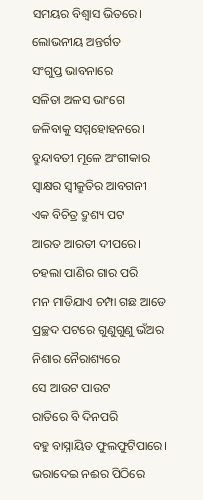ସମୟର ବିଶ୍ବାସ ଭିତରେ।
ଲୋଭନୀୟ ଅନ୍ତର୍ଗତ
ସଂଗୁପ୍ତ ଭାବନାରେ
ସଳିତା ଅଳସ ଭାଂଗେ
ଜଳିବାକୁ ସମ୍ମହୋହନରେ।
ବ୍ରୁନ୍ଦାବତୀ ମୂଳେ ଅଂଗୀକାର
ସ୍ୱାକ୍ଷର ସ୍ୱୀକ୍ରୁତିର ଆବଗନୀ
ଏକ ବିଚିତ୍ର ଦ୍ରୁଶ୍ୟ ପଟ
ଆରତ ଆରତୀ ଦୀପରେ।
ଚହଲା ପାଣିର ଗାର ପରି
ମନ ମାଡିଯାଏ ଚମ୍ପା ଗଛ ଆଡେ
ପ୍ରଚ୍ଛଦ ପଟରେ ଗୁଣୁଗୁଣୁ ଭଁଅର
ନିଶାର ନୈରାଶ୍ୟରେ
ସେ ଆଉଟ ପାଉଟ
ରାତିରେ ବି ଦିନପରି
ବହୁ ବାସ୍ନାୟିତ ଫୁଲଫୁଟିପାରେ।
ଭରାଦେଇ ନଈର ପିଠିରେ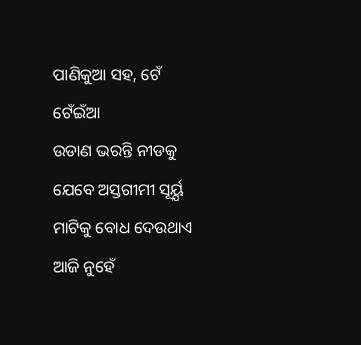ପାଣିକୁଆ ସହ, ଟେଁ ଟେଁଇଁଆ
ଉଡାଣ ଭରନ୍ତି ନୀଡକୁ
ଯେବେ ଅସ୍ତଗୀମୀ ସୂର୍ୟ୍ଯ
ମାଟିକୁ ବୋଧ ଦେଉଥାଏ
ଆଜି ନୁହେଁ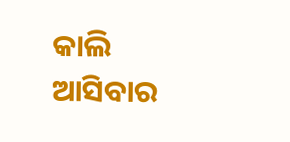କାଲି
ଆସିବାର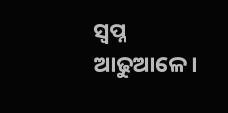ସ୍ୱପ୍ନ ଆଢୁଆଳେ।